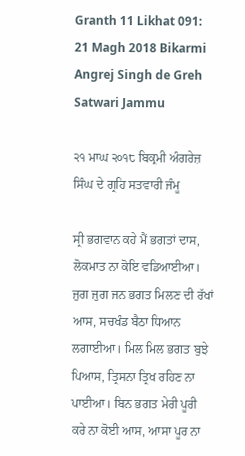Granth 11 Likhat 091: 21 Magh 2018 Bikarmi Angrej Singh de Greh Satwari Jammu

੨੧ ਮਾਘ ੨੦੧੮ ਬਿਕ੍ਰਮੀ ਅੰਗਰੇਜ਼ ਸਿੰਘ ਦੇ ਗ੍ਰਹਿ ਸਤਵਾਰੀ ਜੰਮੂ

ਸ੍ਰੀ ਭਗਵਾਨ ਕਹੇ ਮੈਂ ਭਗਤਾਂ ਦਾਸ, ਲੋਕਮਾਤ ਨਾ ਕੋਇ ਵਡਿਆਈਆ। ਜੁਗ ਜੁਗ ਜਨ ਭਗਤ ਮਿਲਣ ਦੀ ਰੱਖਾਂ ਆਸ, ਸਚਖੰਡ ਬੈਠਾ ਧਿਆਨ ਲਗਾਈਆ। ਮਿਲ ਮਿਲ ਭਗਤ ਬੁਝੇ ਪਿਆਸ, ਤ੍ਰਿਸਨਾ ਤ੍ਰਿਖ ਰਹਿਣ ਨਾ ਪਾਈਆ। ਬਿਨ ਭਗਤ ਮੇਰੀ ਪੂਰੀ ਕਰੇ ਨਾ ਕੋਈ ਆਸ, ਆਸਾ ਪੂਰ ਨਾ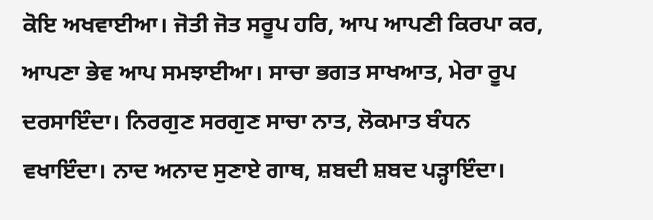ਕੋਇ ਅਖਵਾਈਆ। ਜੋਤੀ ਜੋਤ ਸਰੂਪ ਹਰਿ, ਆਪ ਆਪਣੀ ਕਿਰਪਾ ਕਰ, ਆਪਣਾ ਭੇਵ ਆਪ ਸਮਝਾਈਆ। ਸਾਚਾ ਭਗਤ ਸਾਖਆਤ, ਮੇਰਾ ਰੂਪ ਦਰਸਾਇੰਦਾ। ਨਿਰਗੁਣ ਸਰਗੁਣ ਸਾਚਾ ਨਾਤ, ਲੋਕਮਾਤ ਬੰਧਨ ਵਖਾਇੰਦਾ। ਨਾਦ ਅਨਾਦ ਸੁਣਾਏ ਗਾਥ, ਸ਼ਬਦੀ ਸ਼ਬਦ ਪੜ੍ਹਾਇੰਦਾ।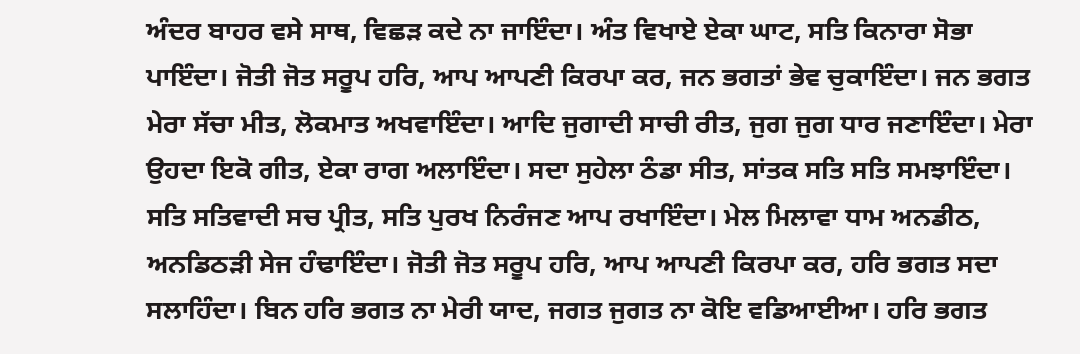ਅੰਦਰ ਬਾਹਰ ਵਸੇ ਸਾਥ, ਵਿਛੜ ਕਦੇ ਨਾ ਜਾਇੰਦਾ। ਅੰਤ ਵਿਖਾਏ ਏਕਾ ਘਾਟ, ਸਤਿ ਕਿਨਾਰਾ ਸੋਭਾ ਪਾਇੰਦਾ। ਜੋਤੀ ਜੋਤ ਸਰੂਪ ਹਰਿ, ਆਪ ਆਪਣੀ ਕਿਰਪਾ ਕਰ, ਜਨ ਭਗਤਾਂ ਭੇਵ ਚੁਕਾਇੰਦਾ। ਜਨ ਭਗਤ ਮੇਰਾ ਸੱਚਾ ਮੀਤ, ਲੋਕਮਾਤ ਅਖਵਾਇੰਦਾ। ਆਦਿ ਜੁਗਾਦੀ ਸਾਚੀ ਰੀਤ, ਜੁਗ ਜੁਗ ਧਾਰ ਜਣਾਇੰਦਾ। ਮੇਰਾ ਉਹਦਾ ਇਕੋ ਗੀਤ, ਏਕਾ ਰਾਗ ਅਲਾਇੰਦਾ। ਸਦਾ ਸੁਹੇਲਾ ਠੰਡਾ ਸੀਤ, ਸਾਂਤਕ ਸਤਿ ਸਤਿ ਸਮਝਾਇੰਦਾ। ਸਤਿ ਸਤਿਵਾਦੀ ਸਚ ਪ੍ਰੀਤ, ਸਤਿ ਪੁਰਖ ਨਿਰੰਜਣ ਆਪ ਰਖਾਇੰਦਾ। ਮੇਲ ਮਿਲਾਵਾ ਧਾਮ ਅਨਡੀਠ, ਅਨਡਿਠੜੀ ਸੇਜ ਹੰਢਾਇੰਦਾ। ਜੋਤੀ ਜੋਤ ਸਰੂਪ ਹਰਿ, ਆਪ ਆਪਣੀ ਕਿਰਪਾ ਕਰ, ਹਰਿ ਭਗਤ ਸਦਾ ਸਲਾਹਿੰਦਾ। ਬਿਨ ਹਰਿ ਭਗਤ ਨਾ ਮੇਰੀ ਯਾਦ, ਜਗਤ ਜੁਗਤ ਨਾ ਕੋਇ ਵਡਿਆਈਆ। ਹਰਿ ਭਗਤ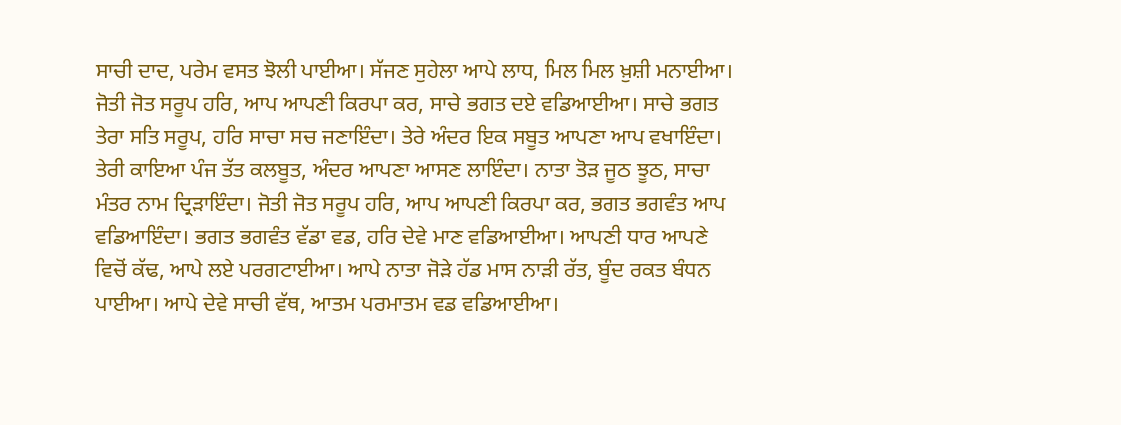ਸਾਚੀ ਦਾਦ, ਪਰੇਮ ਵਸਤ ਝੋਲੀ ਪਾਈਆ। ਸੱਜਣ ਸੁਹੇਲਾ ਆਪੇ ਲਾਧ, ਮਿਲ ਮਿਲ ਖ਼ੁਸ਼ੀ ਮਨਾਈਆ। ਜੋਤੀ ਜੋਤ ਸਰੂਪ ਹਰਿ, ਆਪ ਆਪਣੀ ਕਿਰਪਾ ਕਰ, ਸਾਚੇ ਭਗਤ ਦਏ ਵਡਿਆਈਆ। ਸਾਚੇ ਭਗਤ ਤੇਰਾ ਸਤਿ ਸਰੂਪ, ਹਰਿ ਸਾਚਾ ਸਚ ਜਣਾਇੰਦਾ। ਤੇਰੇ ਅੰਦਰ ਇਕ ਸਬੂਤ ਆਪਣਾ ਆਪ ਵਖਾਇੰਦਾ। ਤੇਰੀ ਕਾਇਆ ਪੰਜ ਤੱਤ ਕਲਬੂਤ, ਅੰਦਰ ਆਪਣਾ ਆਸਣ ਲਾਇੰਦਾ। ਨਾਤਾ ਤੋੜ ਜੂਠ ਝੂਠ, ਸਾਚਾ ਮੰਤਰ ਨਾਮ ਦ੍ਰਿੜਾਇੰਦਾ। ਜੋਤੀ ਜੋਤ ਸਰੂਪ ਹਰਿ, ਆਪ ਆਪਣੀ ਕਿਰਪਾ ਕਰ, ਭਗਤ ਭਗਵੰਤ ਆਪ ਵਡਿਆਇੰਦਾ। ਭਗਤ ਭਗਵੰਤ ਵੱਡਾ ਵਡ, ਹਰਿ ਦੇਵੇ ਮਾਣ ਵਡਿਆਈਆ। ਆਪਣੀ ਧਾਰ ਆਪਣੇ ਵਿਚੋਂ ਕੱਢ, ਆਪੇ ਲਏ ਪਰਗਟਾਈਆ। ਆਪੇ ਨਾਤਾ ਜੋੜੇ ਹੱਡ ਮਾਸ ਨਾੜੀ ਰੱਤ, ਬੂੰਦ ਰਕਤ ਬੰਧਨ ਪਾਈਆ। ਆਪੇ ਦੇਵੇ ਸਾਚੀ ਵੱਥ, ਆਤਮ ਪਰਮਾਤਮ ਵਡ ਵਡਿਆਈਆ।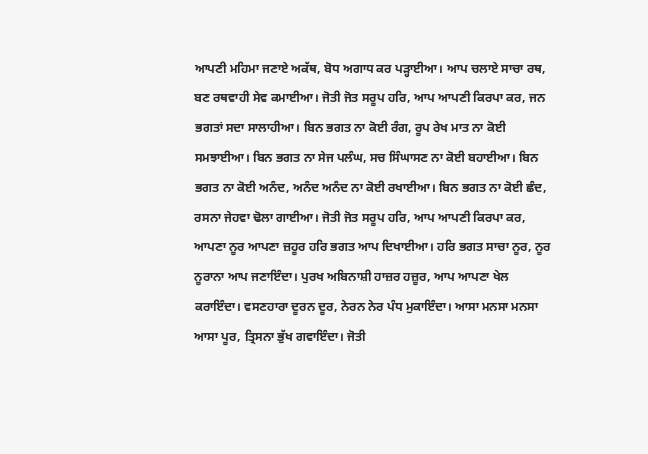ਆਪਣੀ ਮਹਿਮਾ ਜਣਾਏ ਅਕੱਥ, ਬੋਧ ਅਗਾਧ ਕਰ ਪੜ੍ਹਾਈਆ। ਆਪ ਚਲਾਏ ਸਾਚਾ ਰਥ, ਬਣ ਰਥਵਾਹੀ ਸੇਵ ਕਮਾਈਆ। ਜੋਤੀ ਜੋਤ ਸਰੂਪ ਹਰਿ, ਆਪ ਆਪਣੀ ਕਿਰਪਾ ਕਰ, ਜਨ ਭਗਤਾਂ ਸਦਾ ਸਾਲਾਹੀਆ। ਬਿਨ ਭਗਤ ਨਾ ਕੋਈ ਰੰਗ, ਰੂਪ ਰੇਖ ਮਾਤ ਨਾ ਕੋਈ ਸਮਝਾਈਆ। ਬਿਨ ਭਗਤ ਨਾ ਸੇਜ ਪਲੰਘ, ਸਚ ਸਿੰਘਾਸਣ ਨਾ ਕੋਈ ਬਹਾਈਆ। ਬਿਨ ਭਗਤ ਨਾ ਕੋਈ ਅਨੰਦ, ਅਨੰਦ ਅਨੰਦ ਨਾ ਕੋਈ ਰਖਾਈਆ। ਬਿਨ ਭਗਤ ਨਾ ਕੋਈ ਛੰਦ, ਰਸਨਾ ਜੇਹਵਾ ਢੋਲਾ ਗਾਈਆ। ਜੋਤੀ ਜੋਤ ਸਰੂਪ ਹਰਿ, ਆਪ ਆਪਣੀ ਕਿਰਪਾ ਕਰ, ਆਪਣਾ ਨੂਰ ਆਪਣਾ ਜ਼ਹੂਰ ਹਰਿ ਭਗਤ ਆਪ ਦਿਖਾਈਆ। ਹਰਿ ਭਗਤ ਸਾਚਾ ਨੂਰ, ਨੂਰ ਨੂਰਾਨਾ ਆਪ ਜਣਾਇੰਦਾ। ਪੁਰਖ ਅਬਿਨਾਸ਼ੀ ਹਾਜ਼ਰ ਹਜ਼ੂਰ, ਆਪ ਆਪਣਾ ਖੇਲ ਕਰਾਇੰਦਾ। ਵਸਣਹਾਰਾ ਦੂਰਨ ਦੂਰ, ਨੇਰਨ ਨੇਰ ਪੰਧ ਮੁਕਾਇੰਦਾ। ਆਸਾ ਮਨਸਾ ਮਨਸਾ ਆਸਾ ਪੂਰ, ਤ੍ਰਿਸਨਾ ਭੁੱਖ ਗਵਾਇੰਦਾ। ਜੋਤੀ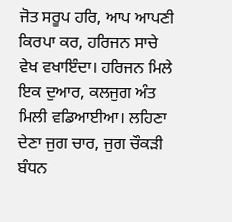ਜੋਤ ਸਰੂਪ ਹਰਿ, ਆਪ ਆਪਣੀ ਕਿਰਪਾ ਕਰ, ਹਰਿਜਨ ਸਾਚੇ ਵੇਖ ਵਖਾਇੰਦਾ। ਹਰਿਜਨ ਮਿਲੇ ਇਕ ਦੁਆਰ, ਕਲਜੁਗ ਅੰਤ ਮਿਲੀ ਵਡਿਆਈਆ। ਲਹਿਣਾ ਦੇਣਾ ਜੁਗ ਚਾਰ, ਜੁਗ ਚੌਕੜੀ ਬੰਧਨ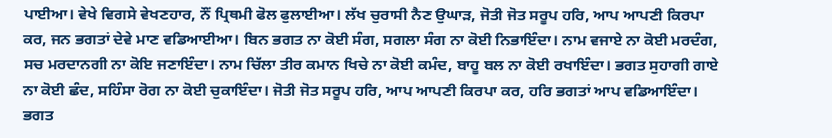ਪਾਈਆ। ਵੇਖੇ ਵਿਗਸੇ ਵੇਖਣਹਾਰ, ਨੌਂ ਪ੍ਰਿਥਮੀ ਫੋਲ ਫੁਲਾਈਆ। ਲੱਖ ਚੁਰਾਸੀ ਨੈਣ ਉਘਾੜ, ਜੋਤੀ ਜੋਤ ਸਰੂਪ ਹਰਿ, ਆਪ ਆਪਣੀ ਕਿਰਪਾ ਕਰ, ਜਨ ਭਗਤਾਂ ਦੇਵੇ ਮਾਣ ਵਡਿਆਈਆ। ਬਿਨ ਭਗਤ ਨਾ ਕੋਈ ਸੰਗ, ਸਗਲਾ ਸੰਗ ਨਾ ਕੋਈ ਨਿਭਾਇੰਦਾ। ਨਾਮ ਵਜਾਏ ਨਾ ਕੋਈ ਮਰਦੰਗ, ਸਚ ਮਰਦਾਨਗੀ ਨਾ ਕੋਇ ਜਣਾਇੰਦਾ। ਨਾਮ ਚਿੱਲਾ ਤੀਰ ਕਮਾਨ ਖਿਚੇ ਨਾ ਕੋਈ ਕਮੰਦ, ਬਾਹੂ ਬਲ ਨਾ ਕੋਈ ਰਖਾਇੰਦਾ। ਭਗਤ ਸੁਹਾਗੀ ਗਾਏ ਨਾ ਕੋਈ ਛੰਦ, ਸਹਿੰਸਾ ਰੋਗ ਨਾ ਕੋਈ ਚੁਕਾਇੰਦਾ। ਜੋਤੀ ਜੋਤ ਸਰੂਪ ਹਰਿ, ਆਪ ਆਪਣੀ ਕਿਰਪਾ ਕਰ, ਹਰਿ ਭਗਤਾਂ ਆਪ ਵਡਿਆਇੰਦਾ। ਭਗਤ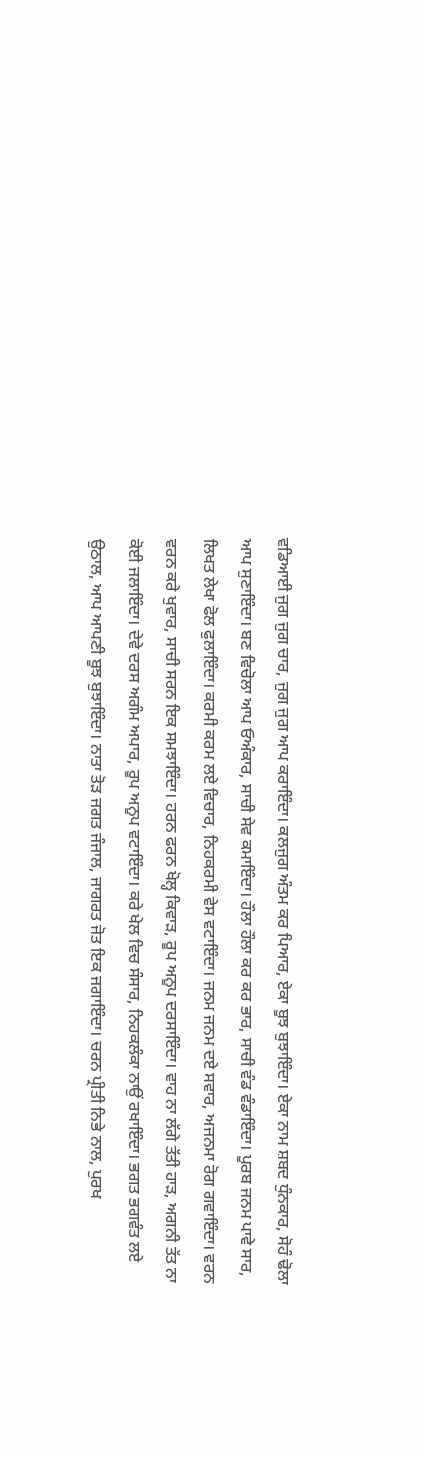ਵਡਿਆਈ ਜੁਗ ਜੁਗ ਚਾਰ, ਜੁਗ ਜੁਗ ਆਪ ਕਰਾਇੰਦਾ। ਕਲਜੁਗ ਅੰਤਮ ਕਰ ਪਿਆਰ, ਏਕਾ ਬੂਝ ਬੁਝਾਇੰਦਾ। ਏਕਾ ਨਾਮ ਸ਼ਬਦ ਧੁੰਨਕਾਰ, ਸੋਹੰ ਢੋਲਾ ਆਪ ਸੁਣਾਇੰਦਾ। ਬਣ ਵਿਚੋਲਾ ਆਪ ਓਅੰਕਾਰ, ਸਾਚੀ ਸੇਵ ਕਮਾਇੰਦਾ। ਹੌਲਾ ਹੌਲਾ ਕਰ ਕਰ ਭਾਰ, ਸਾਚੀ ਵੰਡ ਵੰਡਾਇੰਦਾ। ਪੂਰਬ ਜਨਮ ਪਾਵੇ ਸਾਰ, ਲਿਖਤ ਲੇਖਾ ਫੋਲ ਫੁਲਾਇੰਦਾ। ਕਰਮੀ ਕਰਮ ਲਏ ਵਿਚਾਰ, ਨਿਹਕਰਮੀ ਵੇਸ ਵਟਾਇੰਦਾ। ਜਨਮ ਜਨਮ ਦਏ ਸਵਾਰ, ਅਜਨਮਾ ਰੋਗ ਗਵਾਇੰਦਾ। ਵਰਨ ਵਰਨ ਕਰੇ ਖੁਵਾਰ, ਸਾਚੀ ਸਰਨ ਇਕ ਸਮਝਾਇੰਦਾ। ਹਰਨ ਫਰਨ ਖੋਲ੍ਹ ਕਿਵਾੜ, ਰੂਪ ਅਨੂਪ ਦਰਸਾਇੰਦਾ। ਵਾਹ ਨਾ ਲੱਗੇ ਤੱਤੀ ਹਾੜ, ਅਗਨੀ ਤੱਤ ਨਾ ਕੋਈ ਜਲਾਇੰਦਾ। ਦੇਵੇ ਦਰਸ ਅਗੰਮ ਅਪਾਰ, ਰੂਪ ਅਨੂਪ ਵਟਾਇੰਦਾ। ਕਰੇ ਖੇਲ ਵਿਚ ਸੰਸਾਰ, ਨਿਹਕਲੰਕਾ ਨਾਉਂ ਰਖਾਇੰਦਾ। ਭਗਤ ਭਗਵੰਤ ਲਏ ਉਠਾਲ, ਆਪ ਆਪਣੀ ਬੂਝ ਬੁਝਾਇੰਦਾ। ਨਾਤਾ ਤੋੜ ਜਗਤ ਜੰਜਾਲ, ਜਾਗਰਤ ਜੋਤ ਇਕ ਜਗਾਇੰਦਾ। ਚਰਨ ਪ੍ਰੀਤੀ ਨਿਭੇ ਨਾਲ, ਪੁਰਖ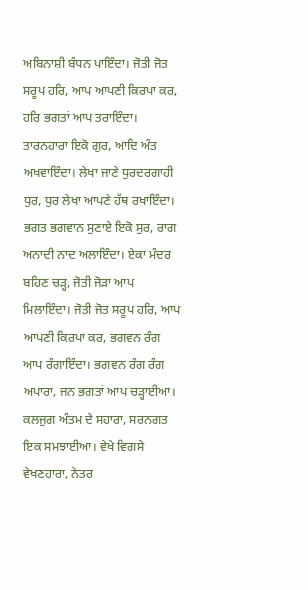ਅਬਿਨਾਸ਼ੀ ਬੰਧਨ ਪਾਇੰਦਾ। ਜੋਤੀ ਜੋਤ ਸਰੂਪ ਹਰਿ, ਆਪ ਆਪਣੀ ਕਿਰਪਾ ਕਰ, ਹਰਿ ਭਗਤਾਂ ਆਪ ਤਰਾਇੰਦਾ। ਤਾਰਨਹਾਰਾ ਇਕੋ ਗੁਰ, ਆਦਿ ਅੰਤ ਅਖਵਾਇੰਦਾ। ਲੇਖਾ ਜਾਣੇ ਧੁਰਦਰਗਾਹੀ ਧੁਰ, ਧੁਰ ਲੇਖਾ ਆਪਣੇ ਹੱਥ ਰਖਾਇੰਦਾ। ਭਗਤ ਭਗਵਾਨ ਸੁਣਾਏ ਇਕੋ ਸੁਰ, ਰਾਗ ਅਨਾਦੀ ਨਾਦ ਅਲਾਇੰਦਾ। ਏਕਾ ਮੰਦਰ ਬਹਿਣ ਚੜ੍ਹ, ਜੋਤੀ ਜੋੜਾ ਆਪ ਮਿਲਾਇੰਦਾ। ਜੋਤੀ ਜੋਤ ਸਰੂਪ ਹਰਿ, ਆਪ ਆਪਣੀ ਕਿਰਪਾ ਕਰ, ਭਗਵਨ ਰੰਗ ਆਪ ਰੰਗਾਇੰਦਾ। ਭਗਵਨ ਰੰਗ ਰੰਗ ਅਪਾਰਾ, ਜਨ ਭਗਤਾਂ ਆਪ ਚੜ੍ਹਾਈਆ। ਕਲਜੁਗ ਅੰਤਮ ਦੇ ਸਹਾਰਾ, ਸਰਨਗਤ ਇਕ ਸਮਝਾਈਆ। ਵੇਖੇ ਵਿਗਸੇ ਵੇਖਣਹਾਰਾ, ਨੇਤਰ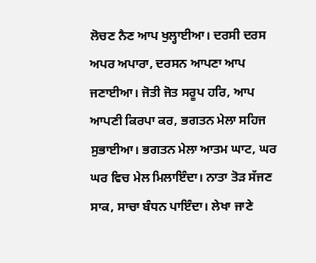ਲੋਚਣ ਨੈਣ ਆਪ ਖੁਲ੍ਹਾਈਆ। ਦਰਸੀ ਦਰਸ ਅਪਰ ਅਪਾਰਾ, ਦਰਸਨ ਆਪਣਾ ਆਪ ਜਣਾਈਆ। ਜੋਤੀ ਜੋਤ ਸਰੂਪ ਹਰਿ, ਆਪ ਆਪਣੀ ਕਿਰਪਾ ਕਰ, ਭਗਤਨ ਮੇਲਾ ਸਹਿਜ ਸੁਭਾਈਆ। ਭਗਤਨ ਮੇਲਾ ਆਤਮ ਘਾਟ, ਘਰ ਘਰ ਵਿਚ ਮੇਲ ਮਿਲਾਇੰਦਾ। ਨਾਤਾ ਤੋੜ ਸੱਜਣ ਸਾਕ, ਸਾਚਾ ਬੰਧਨ ਪਾਇੰਦਾ। ਲੇਖਾ ਜਾਣੇ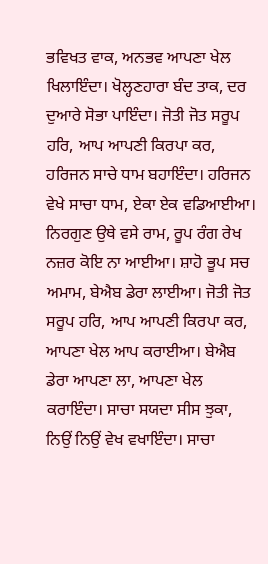ਭਵਿਖਤ ਵਾਕ, ਅਨਭਵ ਆਪਣਾ ਖੇਲ ਖਿਲਾਇੰਦਾ। ਖੋਲ੍ਹਣਹਾਰਾ ਬੰਦ ਤਾਕ, ਦਰ ਦੁਆਰੇ ਸੋਭਾ ਪਾਇੰਦਾ। ਜੋਤੀ ਜੋਤ ਸਰੂਪ ਹਰਿ, ਆਪ ਆਪਣੀ ਕਿਰਪਾ ਕਰ, ਹਰਿਜਨ ਸਾਚੇ ਧਾਮ ਬਹਾਇੰਦਾ। ਹਰਿਜਨ ਵੇਖੇ ਸਾਚਾ ਧਾਮ, ਏਕਾ ਏਕ ਵਡਿਆਈਆ। ਨਿਰਗੁਣ ਉਥੇ ਵਸੇ ਰਾਮ, ਰੂਪ ਰੰਗ ਰੇਖ ਨਜ਼ਰ ਕੋਇ ਨਾ ਆਈਆ। ਸ਼ਾਹੋ ਭੂਪ ਸਚ ਅਮਾਮ, ਬੇਐਬ ਡੇਰਾ ਲਾਈਆ। ਜੋਤੀ ਜੋਤ ਸਰੂਪ ਹਰਿ, ਆਪ ਆਪਣੀ ਕਿਰਪਾ ਕਰ, ਆਪਣਾ ਖੇਲ ਆਪ ਕਰਾਈਆ। ਬੇਐਬ ਡੇਰਾ ਆਪਣਾ ਲਾ, ਆਪਣਾ ਖੇਲ ਕਰਾਇੰਦਾ। ਸਾਚਾ ਸਯਦਾ ਸੀਸ ਝੁਕਾ, ਨਿਉਂ ਨਿਉਂ ਵੇਖ ਵਖਾਇੰਦਾ। ਸਾਚਾ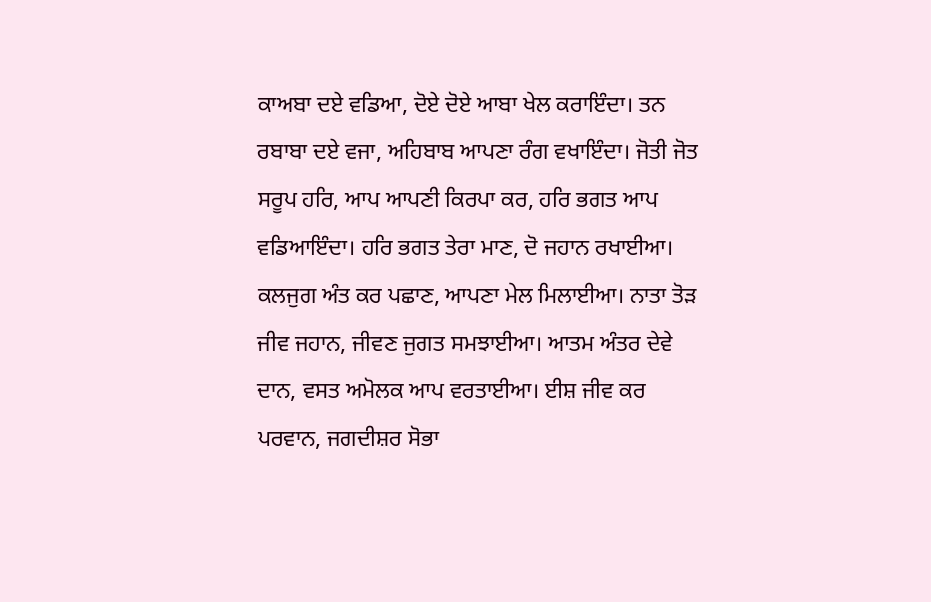ਕਾਅਬਾ ਦਏ ਵਡਿਆ, ਦੋਏ ਦੋਏ ਆਬਾ ਖੇਲ ਕਰਾਇੰਦਾ। ਤਨ ਰਬਾਬਾ ਦਏ ਵਜਾ, ਅਹਿਬਾਬ ਆਪਣਾ ਰੰਗ ਵਖਾਇੰਦਾ। ਜੋਤੀ ਜੋਤ ਸਰੂਪ ਹਰਿ, ਆਪ ਆਪਣੀ ਕਿਰਪਾ ਕਰ, ਹਰਿ ਭਗਤ ਆਪ ਵਡਿਆਇੰਦਾ। ਹਰਿ ਭਗਤ ਤੇਰਾ ਮਾਣ, ਦੋ ਜਹਾਨ ਰਖਾਈਆ। ਕਲਜੁਗ ਅੰਤ ਕਰ ਪਛਾਣ, ਆਪਣਾ ਮੇਲ ਮਿਲਾਈਆ। ਨਾਤਾ ਤੋੜ ਜੀਵ ਜਹਾਨ, ਜੀਵਣ ਜੁਗਤ ਸਮਝਾਈਆ। ਆਤਮ ਅੰਤਰ ਦੇਵੇ ਦਾਨ, ਵਸਤ ਅਮੋਲਕ ਆਪ ਵਰਤਾਈਆ। ਈਸ਼ ਜੀਵ ਕਰ ਪਰਵਾਨ, ਜਗਦੀਸ਼ਰ ਸੋਭਾ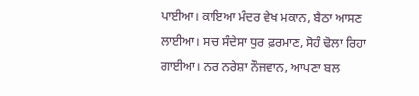ਪਾਈਆ। ਕਾਇਆ ਮੰਦਰ ਵੇਖ ਮਕਾਨ, ਬੈਠਾ ਆਸਣ ਲਾਈਆ। ਸਚ ਸੰਦੇਸਾ ਧੁਰ ਫ਼ਰਮਾਣ, ਸੋਹੰ ਢੋਲਾ ਰਿਹਾ ਗਾਈਆ। ਨਰ ਨਰੇਸ਼ਾ ਨੌਜਵਾਨ, ਆਪਣਾ ਬਲ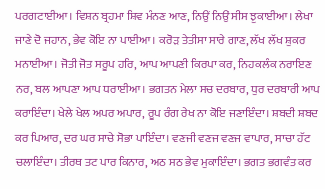ਪਰਗਟਾਈਆ। ਵਿਸ਼ਨ ਬ੍ਰਹਮਾ ਸ਼ਿਵ ਮੰਨਣ ਆਣ, ਨਿਉਂ ਨਿਉਂ ਸੀਸ ਝੁਕਾਈਆ। ਲੇਖਾ ਜਾਣੇ ਦੋ ਜਹਾਨ, ਭੇਵ ਕੋਇ ਨਾ ਪਾਈਆ। ਕਰੋੜ ਤੇਤੀਸਾ ਸਾਰੇ ਗਾਣ, ਲੱਖ ਲੱਖ ਸ਼ੁਕਰ ਮਨਾਈਆ। ਜੋਤੀ ਜੋਤ ਸਰੂਪ ਹਰਿ, ਆਪ ਆਪਣੀ ਕਿਰਪਾ ਕਰ, ਨਿਹਕਲੰਕ ਨਰਾਇਣ ਨਰ, ਬਲ ਆਪਣਾ ਆਪ ਧਰਾਈਆ। ਭਗਤਨ ਮੇਲਾ ਸਚ ਦਰਬਾਰ, ਧੁਰ ਦਰਬਾਰੀ ਆਪ ਕਰਾਇੰਦਾ। ਖੇਲੇ ਖੇਲ ਅਪਰ ਅਪਾਰ, ਰੂਪ ਰੰਗ ਰੇਖ ਨਾ ਕੋਇ ਜਣਾਇੰਦਾ। ਸ਼ਬਦੀ ਸ਼ਬਦ ਕਰ ਪਿਆਰ, ਦਰ ਘਰ ਸਾਚੇ ਸੋਭਾ ਪਾਇੰਦਾ। ਵਣਜੀ ਵਣਜ ਵਣਜ ਵਾਪਾਰ, ਸਾਚਾ ਹੱਟ ਚਲਾਇੰਦਾ। ਤੀਰਥ ਤਟ ਪਾਰ ਕਿਨਾਰ, ਅਠ ਸਠ ਭੇਵ ਮੁਕਾਇੰਦਾ। ਭਗਤ ਭਗਵੰਤ ਕਰ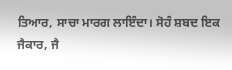ਤਿਆਰ, ਸਾਚਾ ਮਾਰਗ ਲਾਇੰਦਾ। ਸੋਹੰ ਸ਼ਬਦ ਇਕ ਜੈਕਾਰ, ਜੈ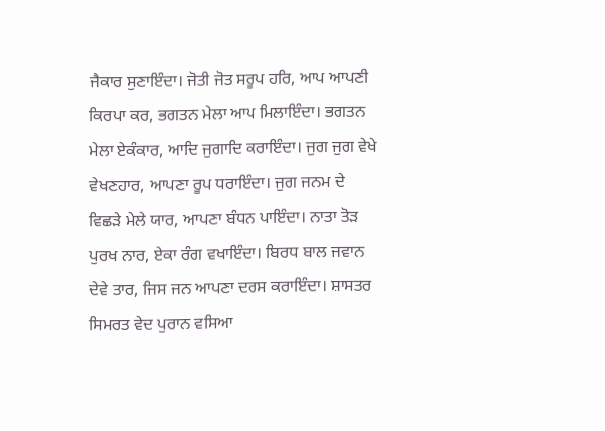ਜੈਕਾਰ ਸੁਣਾਇੰਦਾ। ਜੋਤੀ ਜੋਤ ਸਰੂਪ ਹਰਿ, ਆਪ ਆਪਣੀ ਕਿਰਪਾ ਕਰ, ਭਗਤਨ ਮੇਲਾ ਆਪ ਮਿਲਾਇੰਦਾ। ਭਗਤਨ ਮੇਲਾ ਏਕੰਕਾਰ, ਆਦਿ ਜੁਗਾਦਿ ਕਰਾਇੰਦਾ। ਜੁਗ ਜੁਗ ਵੇਖੇ ਵੇਖਣਹਾਰ, ਆਪਣਾ ਰੂਪ ਧਰਾਇੰਦਾ। ਜੁਗ ਜਨਮ ਦੇ ਵਿਛੜੇ ਮੇਲੇ ਯਾਰ, ਆਪਣਾ ਬੰਧਨ ਪਾਇੰਦਾ। ਨਾਤਾ ਤੋੜ ਪੁਰਖ ਨਾਰ, ਏਕਾ ਰੰਗ ਵਖਾਇੰਦਾ। ਬਿਰਧ ਬਾਲ ਜਵਾਨ ਦੇਵੇ ਤਾਰ, ਜਿਸ ਜਨ ਆਪਣਾ ਦਰਸ ਕਰਾਇੰਦਾ। ਸ਼ਾਸਤਰ ਸਿਮਰਤ ਵੇਦ ਪੁਰਾਨ ਵਸਿਆ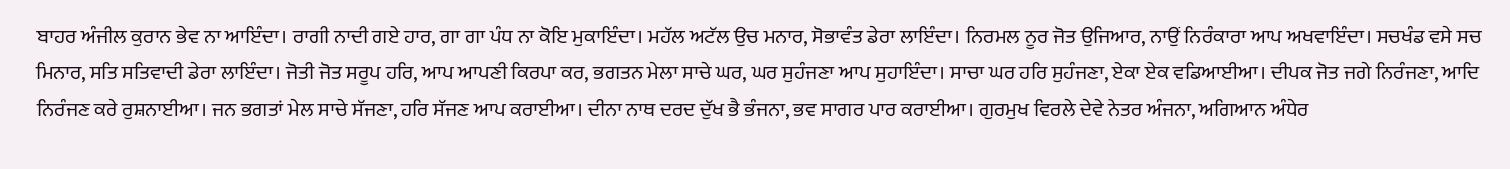ਬਾਹਰ ਅੰਜੀਲ ਕੁਰਾਨ ਭੇਵ ਨਾ ਆਇੰਦਾ। ਰਾਗੀ ਨਾਦੀ ਗਏ ਹਾਰ, ਗਾ ਗਾ ਪੰਧ ਨਾ ਕੋਇ ਮੁਕਾਇੰਦਾ। ਮਹੱਲ ਅਟੱਲ ਉਚ ਮਨਾਰ, ਸੋਭਾਵੰਤ ਡੇਰਾ ਲਾਇੰਦਾ। ਨਿਰਮਲ ਨੂਰ ਜੋਤ ਉਜਿਆਰ, ਨਾਉਂ ਨਿਰੰਕਾਰਾ ਆਪ ਅਖਵਾਇੰਦਾ। ਸਚਖੰਡ ਵਸੇ ਸਚ ਮਿਨਾਰ, ਸਤਿ ਸਤਿਵਾਦੀ ਡੇਰਾ ਲਾਇੰਦਾ। ਜੋਤੀ ਜੋਤ ਸਰੂਪ ਹਰਿ, ਆਪ ਆਪਣੀ ਕਿਰਪਾ ਕਰ, ਭਗਤਨ ਮੇਲਾ ਸਾਚੇ ਘਰ, ਘਰ ਸੁਹੰਜਣਾ ਆਪ ਸੁਹਾਇੰਦਾ। ਸਾਚਾ ਘਰ ਹਰਿ ਸੁਹੰਜਣਾ, ਏਕਾ ਏਕ ਵਡਿਆਈਆ। ਦੀਪਕ ਜੋਤ ਜਗੇ ਨਿਰੰਜਣਾ, ਆਦਿ ਨਿਰੰਜਣ ਕਰੇ ਰੁਸ਼ਨਾਈਆ। ਜਨ ਭਗਤਾਂ ਮੇਲ ਸਾਚੇ ਸੱਜਣਾ, ਹਰਿ ਸੱਜਣ ਆਪ ਕਰਾਈਆ। ਦੀਨਾ ਨਾਥ ਦਰਦ ਦੁੱਖ ਭੈ ਭੰਜਨਾ, ਭਵ ਸਾਗਰ ਪਾਰ ਕਰਾਈਆ। ਗੁਰਮੁਖ ਵਿਰਲੇ ਦੇਵੇ ਨੇਤਰ ਅੰਜਨਾ, ਅਗਿਆਨ ਅੰਧੇਰ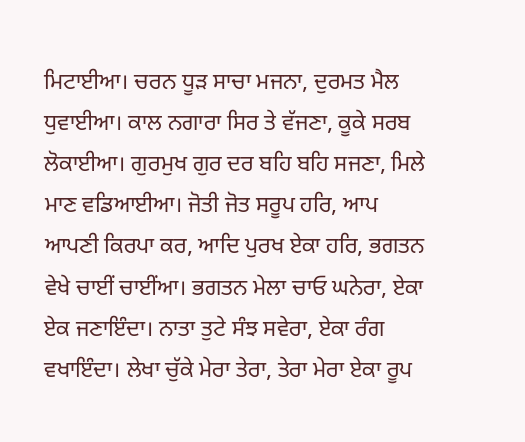ਮਿਟਾਈਆ। ਚਰਨ ਧੂੜ ਸਾਚਾ ਮਜਨਾ, ਦੁਰਮਤ ਮੈਲ ਧੁਵਾਈਆ। ਕਾਲ ਨਗਾਰਾ ਸਿਰ ਤੇ ਵੱਜਣਾ, ਕੂਕੇ ਸਰਬ ਲੋਕਾਈਆ। ਗੁਰਮੁਖ ਗੁਰ ਦਰ ਬਹਿ ਬਹਿ ਸਜਣਾ, ਮਿਲੇ ਮਾਣ ਵਡਿਆਈਆ। ਜੋਤੀ ਜੋਤ ਸਰੂਪ ਹਰਿ, ਆਪ ਆਪਣੀ ਕਿਰਪਾ ਕਰ, ਆਦਿ ਪੁਰਖ ਏਕਾ ਹਰਿ, ਭਗਤਨ ਵੇਖੇ ਚਾਈਂ ਚਾਈਂਆ। ਭਗਤਨ ਮੇਲਾ ਚਾਓ ਘਨੇਰਾ, ਏਕਾ ਏਕ ਜਣਾਇੰਦਾ। ਨਾਤਾ ਤੁਟੇ ਸੰਝ ਸਵੇਰਾ, ਏਕਾ ਰੰਗ ਵਖਾਇੰਦਾ। ਲੇਖਾ ਚੁੱਕੇ ਮੇਰਾ ਤੇਰਾ, ਤੇਰਾ ਮੇਰਾ ਏਕਾ ਰੂਪ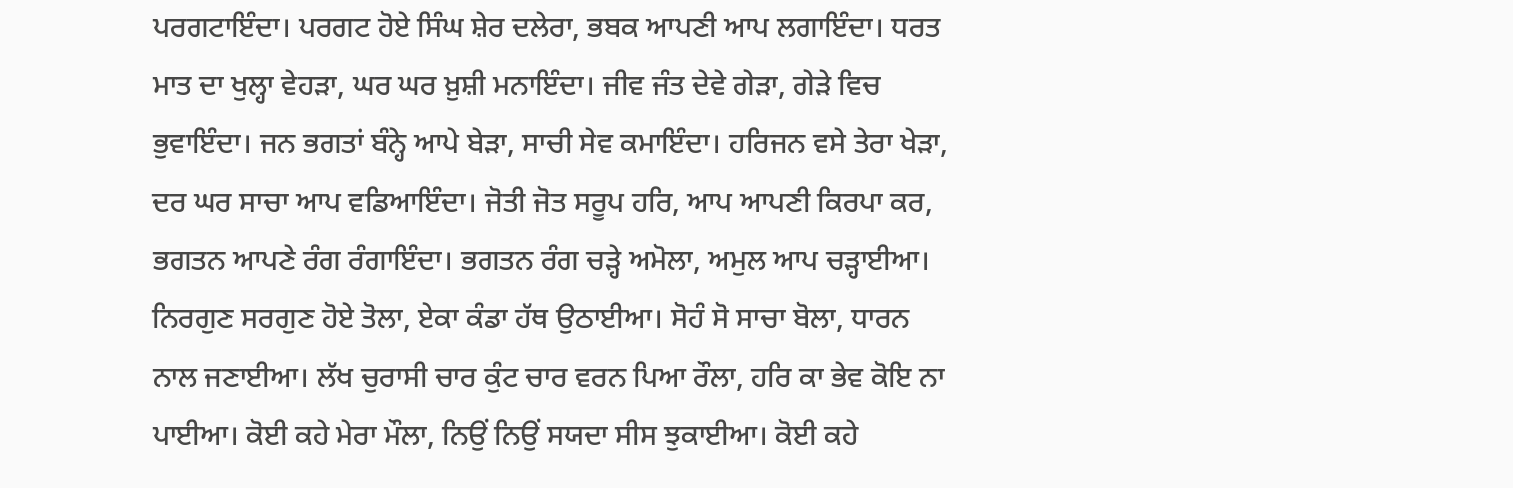ਪਰਗਟਾਇੰਦਾ। ਪਰਗਟ ਹੋਏ ਸਿੰਘ ਸ਼ੇਰ ਦਲੇਰਾ, ਭਬਕ ਆਪਣੀ ਆਪ ਲਗਾਇੰਦਾ। ਧਰਤ ਮਾਤ ਦਾ ਖੁਲ੍ਹਾ ਵੇਹੜਾ, ਘਰ ਘਰ ਖ਼ੁਸ਼ੀ ਮਨਾਇੰਦਾ। ਜੀਵ ਜੰਤ ਦੇਵੇ ਗੇੜਾ, ਗੇੜੇ ਵਿਚ ਭੁਵਾਇੰਦਾ। ਜਨ ਭਗਤਾਂ ਬੰਨ੍ਹੇ ਆਪੇ ਬੇੜਾ, ਸਾਚੀ ਸੇਵ ਕਮਾਇੰਦਾ। ਹਰਿਜਨ ਵਸੇ ਤੇਰਾ ਖੇੜਾ, ਦਰ ਘਰ ਸਾਚਾ ਆਪ ਵਡਿਆਇੰਦਾ। ਜੋਤੀ ਜੋਤ ਸਰੂਪ ਹਰਿ, ਆਪ ਆਪਣੀ ਕਿਰਪਾ ਕਰ, ਭਗਤਨ ਆਪਣੇ ਰੰਗ ਰੰਗਾਇੰਦਾ। ਭਗਤਨ ਰੰਗ ਚੜ੍ਹੇ ਅਮੋਲਾ, ਅਮੁਲ ਆਪ ਚੜ੍ਹਾਈਆ। ਨਿਰਗੁਣ ਸਰਗੁਣ ਹੋਏ ਤੋਲਾ, ਏਕਾ ਕੰਡਾ ਹੱਥ ਉਠਾਈਆ। ਸੋਹੰ ਸੋ ਸਾਚਾ ਬੋਲਾ, ਧਾਰਨ ਨਾਲ ਜਣਾਈਆ। ਲੱਖ ਚੁਰਾਸੀ ਚਾਰ ਕੁੰਟ ਚਾਰ ਵਰਨ ਪਿਆ ਰੌਲਾ, ਹਰਿ ਕਾ ਭੇਵ ਕੋਇ ਨਾ ਪਾਈਆ। ਕੋਈ ਕਹੇ ਮੇਰਾ ਮੌਲਾ, ਨਿਉਂ ਨਿਉਂ ਸਯਦਾ ਸੀਸ ਝੁਕਾਈਆ। ਕੋਈ ਕਹੇ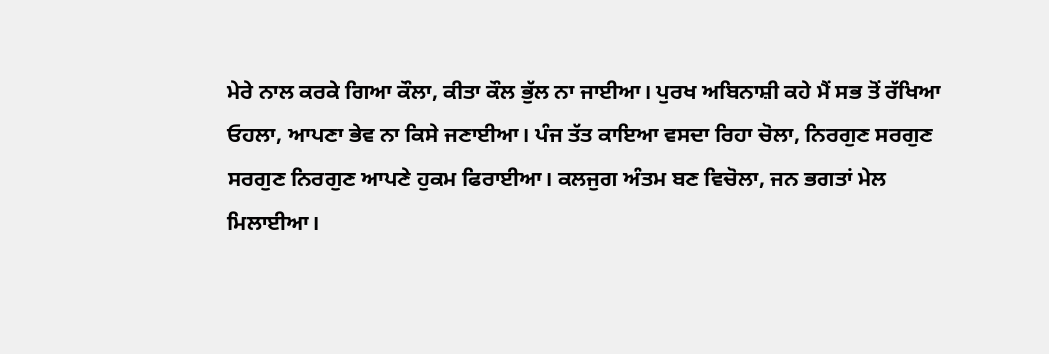ਮੇਰੇ ਨਾਲ ਕਰਕੇ ਗਿਆ ਕੌਲਾ, ਕੀਤਾ ਕੌਲ ਭੁੱਲ ਨਾ ਜਾਈਆ। ਪੁਰਖ ਅਬਿਨਾਸ਼ੀ ਕਹੇ ਮੈਂ ਸਭ ਤੋਂ ਰੱਖਿਆ ਓਹਲਾ, ਆਪਣਾ ਭੇਵ ਨਾ ਕਿਸੇ ਜਣਾਈਆ। ਪੰਜ ਤੱਤ ਕਾਇਆ ਵਸਦਾ ਰਿਹਾ ਚੋਲਾ, ਨਿਰਗੁਣ ਸਰਗੁਣ ਸਰਗੁਣ ਨਿਰਗੁਣ ਆਪਣੇ ਹੁਕਮ ਫਿਰਾਈਆ। ਕਲਜੁਗ ਅੰਤਮ ਬਣ ਵਿਚੋਲਾ, ਜਨ ਭਗਤਾਂ ਮੇਲ ਮਿਲਾਈਆ।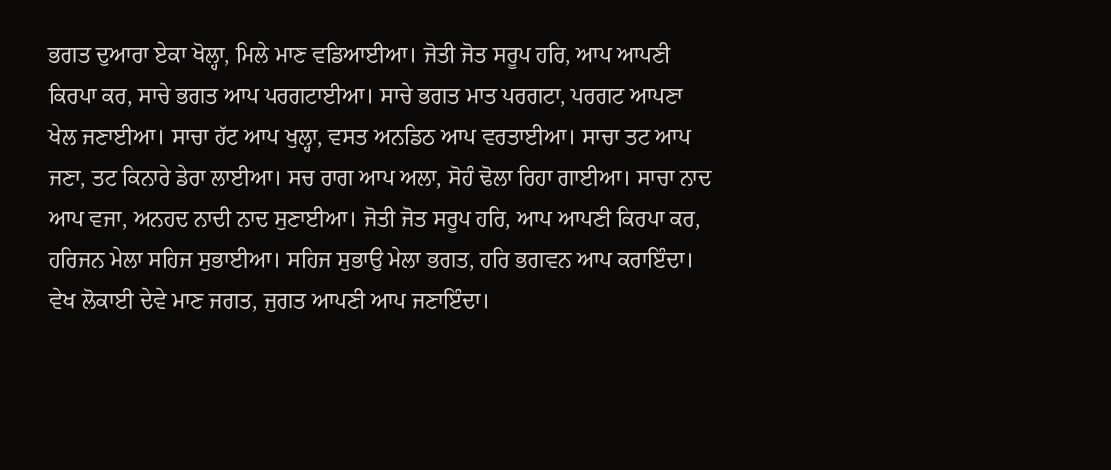ਭਗਤ ਦੁਆਰਾ ਏਕਾ ਖੋਲ੍ਹਾ, ਮਿਲੇ ਮਾਣ ਵਡਿਆਈਆ। ਜੋਤੀ ਜੋਤ ਸਰੂਪ ਹਰਿ, ਆਪ ਆਪਣੀ ਕਿਰਪਾ ਕਰ, ਸਾਚੇ ਭਗਤ ਆਪ ਪਰਗਟਾਈਆ। ਸਾਚੇ ਭਗਤ ਮਾਤ ਪਰਗਟਾ, ਪਰਗਟ ਆਪਣਾ ਖੇਲ ਜਣਾਈਆ। ਸਾਚਾ ਹੱਟ ਆਪ ਖੁਲ੍ਹਾ, ਵਸਤ ਅਨਡਿਠ ਆਪ ਵਰਤਾਈਆ। ਸਾਚਾ ਤਟ ਆਪ ਜਣਾ, ਤਟ ਕਿਨਾਰੇ ਡੇਰਾ ਲਾਈਆ। ਸਚ ਰਾਗ ਆਪ ਅਲਾ, ਸੋਹੰ ਢੋਲਾ ਰਿਹਾ ਗਾਈਆ। ਸਾਚਾ ਨਾਦ ਆਪ ਵਜਾ, ਅਨਹਦ ਨਾਦੀ ਨਾਦ ਸੁਣਾਈਆ। ਜੋਤੀ ਜੋਤ ਸਰੂਪ ਹਰਿ, ਆਪ ਆਪਣੀ ਕਿਰਪਾ ਕਰ, ਹਰਿਜਨ ਮੇਲਾ ਸਹਿਜ ਸੁਭਾਈਆ। ਸਹਿਜ ਸੁਭਾਉ ਮੇਲਾ ਭਗਤ, ਹਰਿ ਭਗਵਨ ਆਪ ਕਰਾਇੰਦਾ। ਵੇਖ ਲੋਕਾਈ ਦੇਵੇ ਮਾਣ ਜਗਤ, ਜੁਗਤ ਆਪਣੀ ਆਪ ਜਣਾਇੰਦਾ।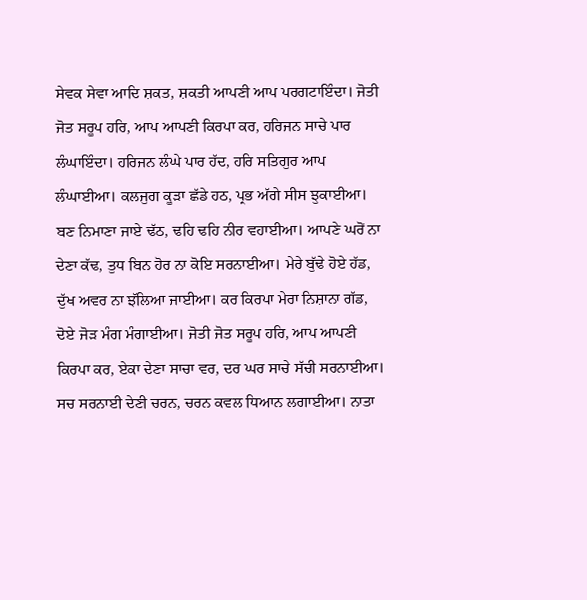ਸੇਵਕ ਸੇਵਾ ਆਦਿ ਸ਼ਕਤ, ਸ਼ਕਤੀ ਆਪਣੀ ਆਪ ਪਰਗਟਾਇੰਦਾ। ਜੋਤੀ ਜੋਤ ਸਰੂਪ ਹਰਿ, ਆਪ ਆਪਣੀ ਕਿਰਪਾ ਕਰ, ਹਰਿਜਨ ਸਾਚੇ ਪਾਰ ਲੰਘਾਇੰਦਾ। ਹਰਿਜਨ ਲੰਘੇ ਪਾਰ ਹੱਦ, ਹਰਿ ਸਤਿਗੁਰ ਆਪ ਲੰਘਾਈਆ। ਕਲਜੁਗ ਕੂੜਾ ਛੱਡੇ ਹਠ, ਪ੍ਰਭ ਅੱਗੇ ਸੀਸ ਝੁਕਾਈਆ। ਬਣ ਨਿਮਾਣਾ ਜਾਏ ਢੱਠ, ਢਹਿ ਢਹਿ ਨੀਰ ਵਹਾਈਆ। ਆਪਣੇ ਘਰੋਂ ਨਾ ਦੇਣਾ ਕੱਢ, ਤੁਧ ਬਿਨ ਹੋਰ ਨਾ ਕੋਇ ਸਰਨਾਈਆ। ਮੇਰੇ ਬੁੱਢੇ ਹੋਏ ਹੱਡ, ਦੁੱਖ ਅਵਰ ਨਾ ਝੱਲਿਆ ਜਾਈਆ। ਕਰ ਕਿਰਪਾ ਮੇਰਾ ਨਿਸ਼ਾਨਾ ਗੱਡ, ਦੋਏ ਜੋੜ ਮੰਗ ਮੰਗਾਈਆ। ਜੋਤੀ ਜੋਤ ਸਰੂਪ ਹਰਿ, ਆਪ ਆਪਣੀ ਕਿਰਪਾ ਕਰ, ਏਕਾ ਦੇਣਾ ਸਾਚਾ ਵਰ, ਦਰ ਘਰ ਸਾਚੇ ਸੱਚੀ ਸਰਨਾਈਆ। ਸਚ ਸਰਨਾਈ ਦੇਣੀ ਚਰਨ, ਚਰਨ ਕਵਲ ਧਿਆਨ ਲਗਾਈਆ। ਨਾਤਾ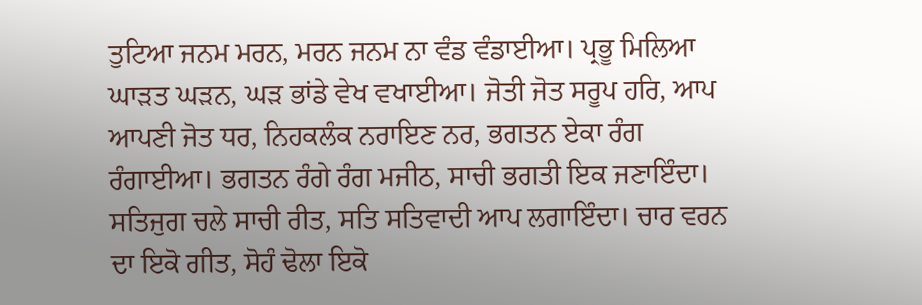ਤੁਟਿਆ ਜਨਮ ਮਰਨ, ਮਰਨ ਜਨਮ ਨਾ ਵੰਡ ਵੰਡਾਈਆ। ਪ੍ਰਭੂ ਮਿਲਿਆ ਘਾੜਤ ਘੜਨ, ਘੜ ਭਾਂਡੇ ਵੇਖ ਵਖਾਈਆ। ਜੋਤੀ ਜੋਤ ਸਰੂਪ ਹਰਿ, ਆਪ ਆਪਣੀ ਜੋਤ ਧਰ, ਨਿਹਕਲੰਕ ਨਰਾਇਣ ਨਰ, ਭਗਤਨ ਏਕਾ ਰੰਗ ਰੰਗਾਈਆ। ਭਗਤਨ ਰੰਗੇ ਰੰਗ ਮਜੀਠ, ਸਾਚੀ ਭਗਤੀ ਇਕ ਜਣਾਇੰਦਾ। ਸਤਿਜੁਗ ਚਲੇ ਸਾਚੀ ਰੀਤ, ਸਤਿ ਸਤਿਵਾਦੀ ਆਪ ਲਗਾਇੰਦਾ। ਚਾਰ ਵਰਨ ਦਾ ਇਕੋ ਗੀਤ, ਸੋਹੰ ਢੋਲਾ ਇਕੋ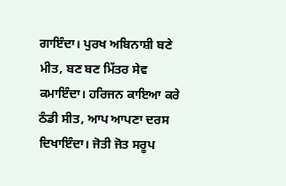ਗਾਇੰਦਾ। ਪੁਰਖ ਅਬਿਨਾਸ਼ੀ ਬਣੇ ਮੀਤ, ਬਣ ਬਣ ਮਿੱਤਰ ਸੇਵ ਕਮਾਇੰਦਾ। ਹਰਿਜਨ ਕਾਇਆ ਕਰੇ ਠੰਡੀ ਸੀਤ, ਆਪ ਆਪਣਾ ਦਰਸ ਦਿਖਾਇੰਦਾ। ਜੋਤੀ ਜੋਤ ਸਰੂਪ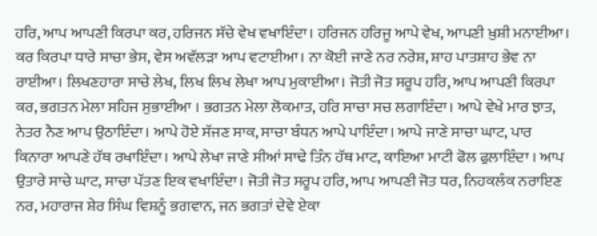ਹਰਿ, ਆਪ ਆਪਣੀ ਕਿਰਪਾ ਕਰ, ਹਰਿਜਨ ਸੱਚੇ ਵੇਖ ਵਖਾਇੰਦਾ। ਹਰਿਜਨ ਹਰਿਜੂ ਆਪੇ ਵੇਖ, ਆਪਣੀ ਖ਼ੁਸ਼ੀ ਮਨਾਈਆ। ਕਰ ਕਿਰਪਾ ਧਾਰੇ ਸਾਚਾ ਭੇਸ, ਵੇਸ ਅਵੱਲੜਾ ਆਪ ਵਟਾਈਆ। ਨਾ ਕੋਈ ਜਾਣੇ ਨਰ ਨਰੇਸ਼, ਸ਼ਾਹ ਪਾਤਸ਼ਾਹ ਭੇਵ ਨਾ ਰਾਈਆ। ਲਿਖਣਹਾਰਾ ਸਾਚੇ ਲੇਖ, ਲਿਖ ਲਿਖ ਲੇਖਾ ਆਪ ਮੁਕਾਈਆ। ਜੋਤੀ ਜੋਤ ਸਰੂਪ ਹਰਿ, ਆਪ ਆਪਣੀ ਕਿਰਪਾ ਕਰ, ਭਗਤਨ ਮੇਲਾ ਸਹਿਜ ਸੁਭਾਈਆ । ਭਗਤਨ ਮੇਲਾ ਲੋਕਮਾਤ, ਹਰਿ ਸਾਚਾ ਸਚ ਲਗਾਇੰਦਾ। ਆਪੇ ਵੇਖੇ ਮਾਰ ਝਾਤ, ਨੇਤਰ ਨੈਣ ਆਪ ਉਠਾਇੰਦਾ। ਆਪੇ ਹੋਏ ਸੱਜਣ ਸਾਕ, ਸਾਚਾ ਬੰਧਨ ਆਪੇ ਪਾਇੰਦਾ। ਆਪੇ ਜਾਣੇ ਸਾਚਾ ਘਾਟ, ਪਾਰ ਕਿਨਾਰਾ ਆਪਣੇ ਹੱਥ ਰਖਾਇੰਦਾ। ਆਪੇ ਲੇਖਾ ਜਾਣੇ ਸੀਆਂ ਸਾਢੇ ਤਿੰਨ ਹੱਥ ਮਾਟ, ਕਾਇਆ ਮਾਟੀ ਫੋਲ ਫੁਲਾਇੰਦਾ । ਆਪ ਉਤਾਰੇ ਸਾਚੇ ਘਾਟ, ਸਾਚਾ ਪੱਤਣ ਇਕ ਵਖਾਇੰਦਾ। ਜੋਤੀ ਜੋਤ ਸਰੂਪ ਹਰਿ, ਆਪ ਆਪਣੀ ਜੋਤ ਧਰ, ਨਿਹਕਲੰਕ ਨਰਾਇਣ ਨਰ, ਮਹਾਰਾਜ ਸ਼ੇਰ ਸਿੰਘ ਵਿਸ਼ਨੂੰ ਭਗਵਾਨ, ਜਨ ਭਗਤਾਂ ਦੇਵੇ ਏਕਾ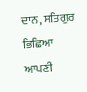ਦਾਨ, ਸਤਿਗੁਰ ਭਿਛਿਆ ਆਪਣੀ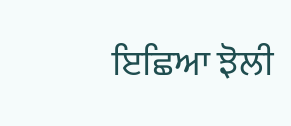ਇਛਿਆ ਝੋਲੀ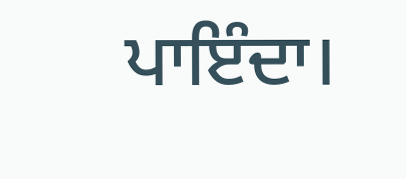ਪਾਇੰਦਾ।